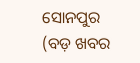ସୋନପୁର (ବଡ଼ ଖବର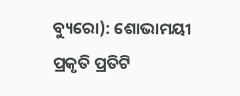ବ୍ୟୁରୋ): ଶୋଭାମୟୀ ପ୍ରକୃତି ପ୍ରତିଟି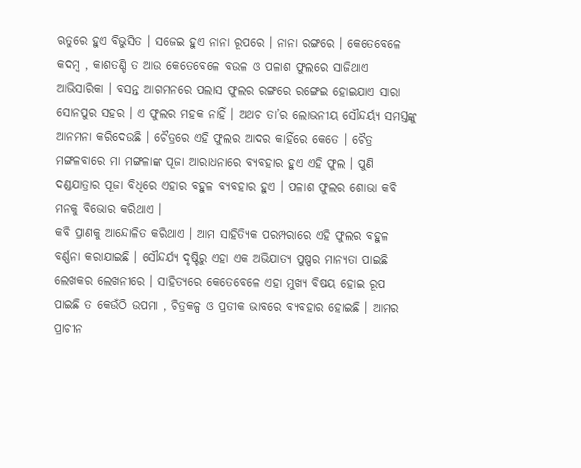ଋତୁରେ ହୁଏ ବିଭୁସିତ । ସଜେଇ ହୁଏ ନାନା ରୂପରେ । ନାନା ରଙ୍ଗରେ । କେତେବେଳେ କଦମ୍ବ , କାଶତଣ୍ଡି ତ ଆଉ କେତେବେଳେ ବଉଳ ଓ ପଳାଶ ଫୁଲରେ ସାଜିଥାଏ ଆଭିସାରିକା । ବସନ୍ତ ଆଗମନରେ ପଲାସ ଫୁଲର ରଙ୍ଗରେ ରଙ୍ଗେଇ ହୋଇଯାଏ ସାରା ସୋନପୁର ସହର । ଏ ଫୁଲର ମହକ ନାହିଁ । ଅଥଚ ତା’ର ଲୋଭନୀୟ ସୌନ୍ଦର୍ୟ୍ୟ ସମସ୍ତଙ୍କୁ ଆନମନା କରିଦେଉଛି । ଚୈତ୍ରରେ ଏହି ଫୁଲର ଆଦର କାହିଁରେ କେତେ । ଚୈତ୍ର ମଙ୍ଗଳବାରେ ମା ମଙ୍ଗଳାଙ୍କ ପୂଜା ଆରାଧନାରେ ବ୍ୟବହାର ହୁଏ ଏହି ଫୁଲ । ପୁଣି ଦଣ୍ଡଯାତ୍ରାର ପୂଜା ବିଧିରେ ଏହାର ବହୁଳ ବ୍ୟବହାର ହୁଏ । ପଳାଶ ଫୁଲର ଶୋଭା କବି ମନକୁ ବିଭୋର କରିଥାଏ ।
କବି ପ୍ରାଣକୁ ଆନ୍ଦୋଳିତ କରିଥାଏ । ଆମ ସାହିତ୍ୟିକ ପରମ୍ପରାରେ ଏହି ଫୁଲର ବହୁଳ ବର୍ଣ୍ଣନା କରାଯାଇଛି । ସୌନ୍ଦର୍ଯ୍ୟ ଦୃଷ୍ଟିରୁ ଏହା ଏକ ଅଭିଯାତ୍ୟ ପୁଷ୍ପର ମାନ୍ୟତା ପାଇଛି ଲେଖକର ଲେଖନୀରେ । ସାହିତ୍ୟରେ କେତେବେଳେ ଏହା ମୁଖ୍ୟ ବିଷୟ ହୋଇ ରୂପ ପାଇଛି ତ କେଉଁଠି ଉପମା , ଚିତ୍ରକଳ୍ପ ଓ ପ୍ରତୀକ ଭାବରେ ବ୍ୟବହାର ହୋଇଛି । ଆମର ପ୍ରାଚୀନ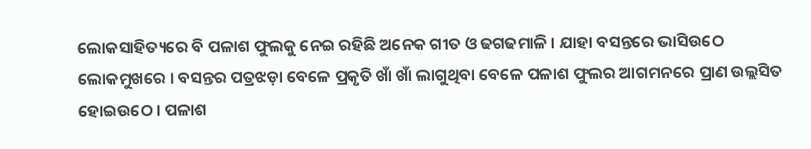ଲୋକସାହିତ୍ୟରେ ବି ପଳାଶ ଫୁଲକୁ ନେଇ ରହିଛି ଅନେକ ଗୀତ ଓ ଢଗଢମାଳି । ଯାହା ବସନ୍ତରେ ଭାସିଉଠେ ଲୋକମୁଖରେ । ବସନ୍ତର ପତ୍ରଝଡ଼ା ବେଳେ ପ୍ରକୃତି ଖାଁ ଖାଁ ଲାଗୁଥିବା ବେଳେ ପଳାଶ ଫୁଲର ଆଗମନରେ ପ୍ରାଣ ଉଲ୍ଲସିତ ହୋଇଉଠେ । ପଳାଶ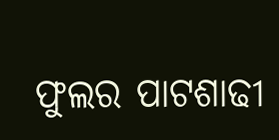ଫୁଲର ପାଟଶାଢୀ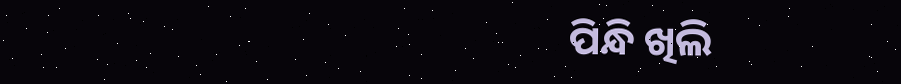ପିନ୍ଧି ଖିଲି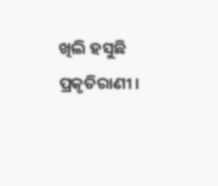ଖିଲି ହସୁଛି ପ୍ରକୃତିରାଣୀ ।